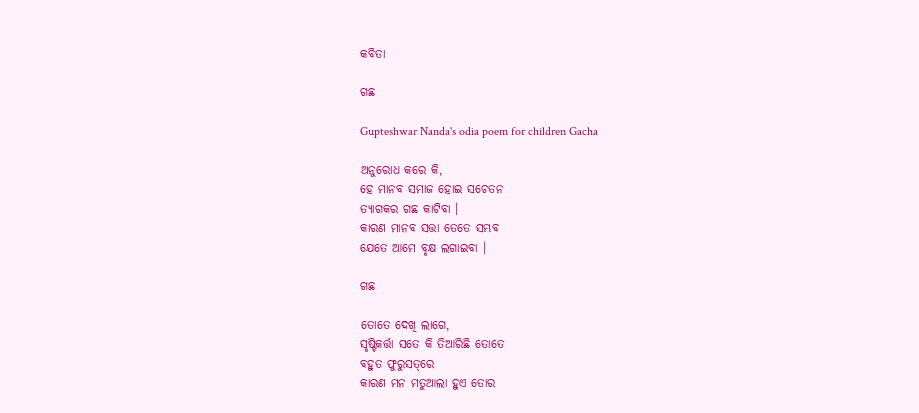କବିତା

ଗଛ

Gupteshwar Nanda's odia poem for children Gacha

ଅନୁରୋଧ କରେ କି,
ହେ ମାନବ ସମାଜ ହୋଇ ସଚେତନ
ତ୍ୟାଗକର ଗଛ କାଟିବା ।
କାରଣ ମାନବ ସତ୍ତା ତେତେ ସମ୍ଭବ
ଯେତେ ଆମେ ବୃକ୍ଷ ଲଗାଇବା ।

ଗଛ

ତୋତେ ଦେଖି ଲାଗେ,
ସୃଷ୍ଟିକର୍ତ୍ତା ସତେ କି ତିଆରିଛି ତୋତେ
ବହୁତ ଫୁରୁସତ୍‌ରେ
କାରଣ ମନ ମତୁଆଲା ହୁଏ ତୋର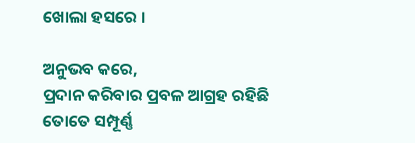ଖୋଲା ହସରେ ।

ଅନୁଭବ କରେ,
ପ୍ରଦାନ କରିବାର ପ୍ରବଳ ଆଗ୍ରହ ରହିଛି
ତୋତେ ସମ୍ପୂର୍ଣ୍ଣ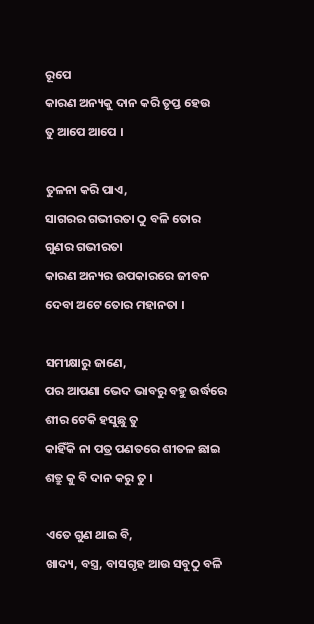ରୂପେ
କାରଣ ଅନ୍ୟକୁ ଦାନ କରି ତୃପ୍ତ ହେଉ
ତୁ ଆପେ ଆପେ ।

ତୁଳନା କରି ପାଏ,
ସାଗରର ଗଭୀରତା ଠୁ ବଳି ତୋର
ଗୁଣର ଗଭୀରତା
କାରଣ ଅନ୍ୟର ଉପକାରରେ ଜୀବନ
ଦେବା ଅଟେ ତୋର ମହାନତା ।

ସମୀକ୍ଷାରୁ ଜାଣେ,
ପର ଆପଣା ଭେଦ ଭାବରୁ ବହୁ ଉର୍ଦ୍ଧରେ
ଶୀର ଟେକି ହସୁଛୁ ତୁ
କାହିଁକି ନା ପତ୍ର ପଣତରେ ଶୀତଳ ଛାଇ
ଶତ୍ରୁ କୁ ବି ଦାନ କରୁ ତୁ ।

ଏତେ ଗୁଣ ଥାଇ ବି,
ଖାଦ୍ୟ, ବସ୍ତ୍ର, ବାସଗୃହ ଆଉ ସବୁଠୁ ବଳି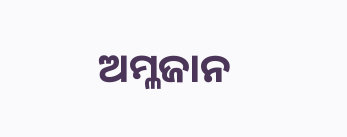ଅମ୍ଳଜାନ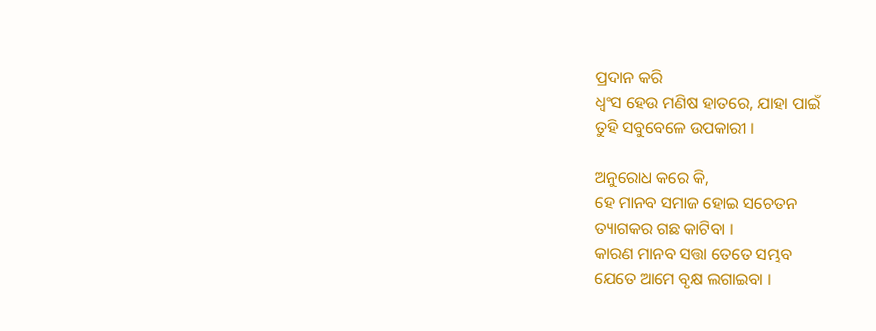ପ୍ରଦାନ କରି
ଧ୍ୱଂସ ହେଉ ମଣିଷ ହାତରେ, ଯାହା ପାଇଁ
ତୁହି ସବୁବେଳେ ଉପକାରୀ ।

ଅନୁରୋଧ କରେ କି,
ହେ ମାନବ ସମାଜ ହୋଇ ସଚେତନ
ତ୍ୟାଗକର ଗଛ କାଟିବା ।
କାରଣ ମାନବ ସତ୍ତା ତେତେ ସମ୍ଭବ
ଯେତେ ଆମେ ବୃକ୍ଷ ଲଗାଇବା ।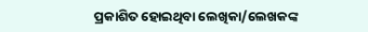ପ୍ରକାଶିତ ହୋଇଥିବା ଲେଖିକା/ଲେଖକଙ୍କ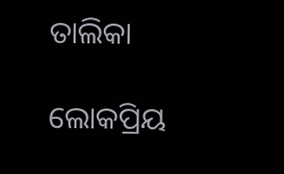ତାଲିକା

ଲୋକପ୍ରିୟ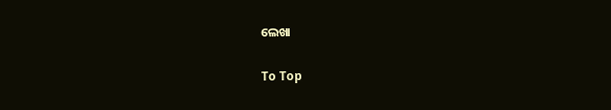ଲେଖା

To Top